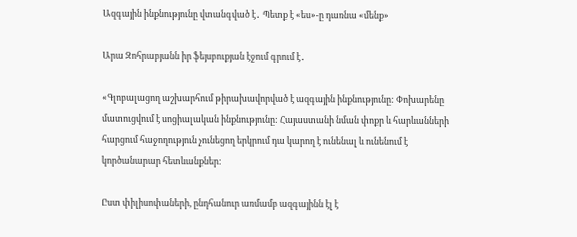Ազգային ինքնությունը վտանգված է․ Պետք է «ես»-ը դառնա «մենք»

Արա Զոհրաբյանն իր ֆեյսբուքյան էջում գրում է․

«Գլոբալացող աշխարհում թիրախավորված է ազգային ինքնությունը: Փոխարենը մատուցվում է սոցիալական ինքնությունը: Հայաստանի նման փոքր և հարևանների հարցում հաջողություն չունեցող երկրում դա կարող է ունենալ և ունենում է կործանարար հետևանքներ:

Ըստ փիլիսոփաների, ընդհանուր առմամբ ազգայինն էլ է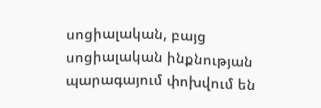սոցիալական, բայց սոցիալական ինքնության պարագայում փոխվում են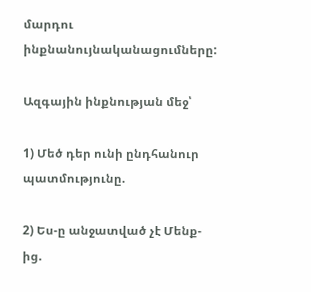մարդու ինքնանույնականացումները:

Ազգային ինքնության մեջ՝

1) Մեծ դեր ունի ընդհանուր պատմությունը.

2) Ես-ը անջատված չէ Մենք-ից.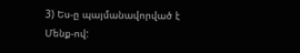3) Ես-ը պայմանավորված է Մենք-ով: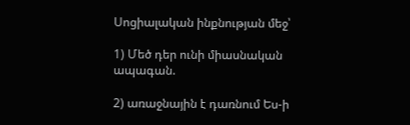Սոցիալական ինքնության մեջ՝

1) Մեծ դեր ունի միասնական ապագան.

2) առաջնային է դառնում Ես-ի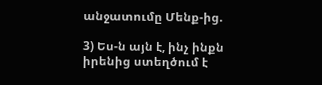անջատումը Մենք-ից.

3) Ես-ն այն է, ինչ ինքն իրենից ստեղծում է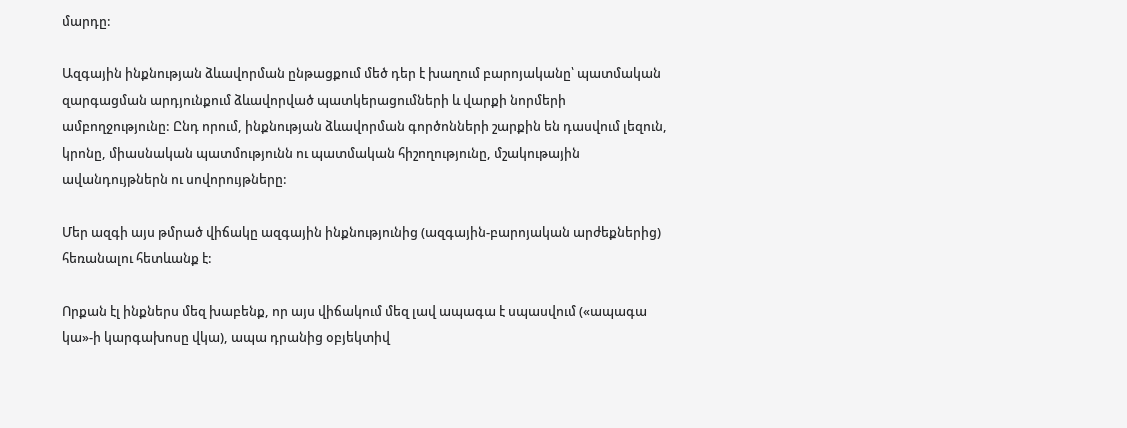մարդը:

Ազգային ինքնության ձևավորման ընթացքում մեծ դեր է խաղում բարոյականը՝ պատմական զարգացման արդյունքում ձևավորված պատկերացումների և վարքի նորմերի ամբողջությունը: Ընդ որում, ինքնության ձևավորման գործոնների շարքին են դասվում լեզուն, կրոնը, միասնական պատմությունն ու պատմական հիշողությունը, մշակութային ավանդույթներն ու սովորույթները:

Մեր ազգի այս թմրած վիճակը ազգային ինքնությունից (ազգային-բարոյական արժեքներից) հեռանալու հետևանք է:

Որքան էլ ինքներս մեզ խաբենք, որ այս վիճակում մեզ լավ ապագա է սպասվում («ապագա կա»-ի կարգախոսը վկա), ապա դրանից օբյեկտիվ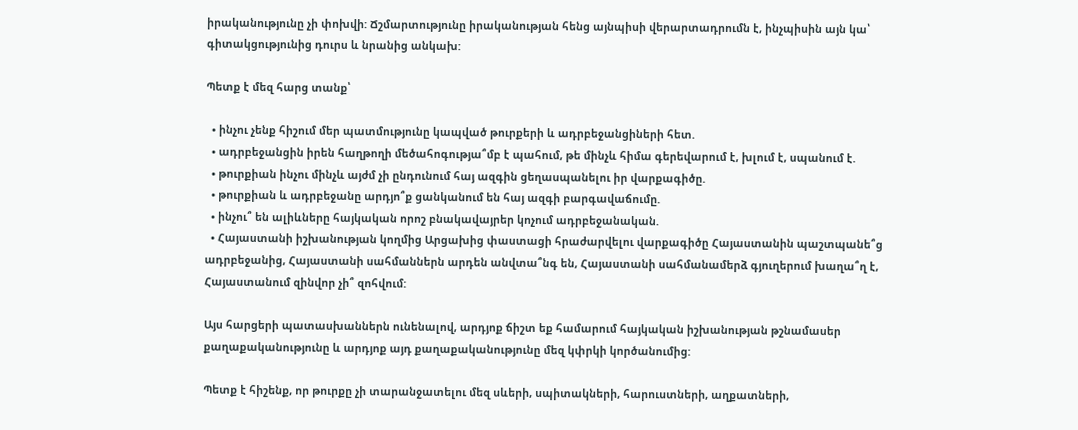իրականությունը չի փոխվի: Ճշմարտությունը իրականության հենց այնպիսի վերարտադրումն է, ինչպիսին այն կա՝ գիտակցությունից դուրս և նրանից անկախ:

Պետք է մեզ հարց տանք՝

  • ինչու չենք հիշում մեր պատմությունը կապված թուրքերի և ադրբեջանցիների հետ.
  • ադրբեջանցին իրեն հաղթողի մեծահոգությա՞մբ է պահում, թե մինչև հիմա գերեվարում է, խլում է, սպանում է.
  • թուրքիան ինչու մինչև այժմ չի ընդունում հայ ազգին ցեղասպանելու իր վարքագիծը.
  • թուրքիան և ադրբեջանը արդյո՞ք ցանկանում են հայ ազգի բարգավաճումը.
  • ինչու՞ են ալիևները հայկական որոշ բնակավայրեր կոչում ադրբեջանական.
  • Հայաստանի իշխանության կողմից Արցախից փաստացի հրաժարվելու վարքագիծը Հայաստանին պաշտպանե՞ց ադրբեջանից, Հայաստանի սահմաններն արդեն անվտա՞նգ են, Հայաստանի սահմանամերձ գյուղերում խաղա՞ղ է, Հայաստանում զինվոր չի՞ զոհվում:

Այս հարցերի պատասխաններն ունենալով, արդյոք ճիշտ եք համարում հայկական իշխանության թշնամասեր քաղաքականությունը և արդյոք այդ քաղաքականությունը մեզ կփրկի կործանումից:

Պետք է հիշենք, որ թուրքը չի տարանջատելու մեզ սևերի, սպիտակների, հարուստների, աղքատների,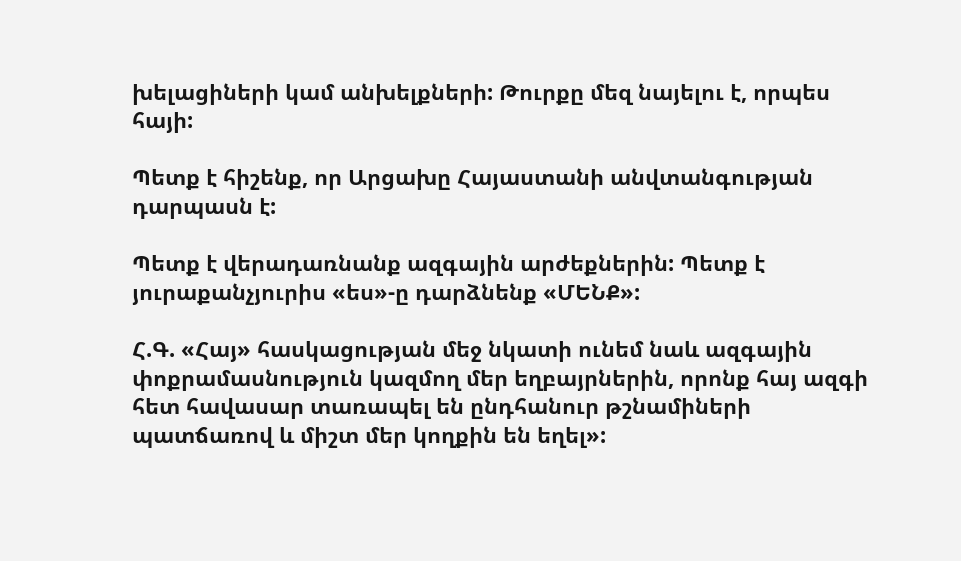խելացիների կամ անխելքների: Թուրքը մեզ նայելու է, որպես հայի:

Պետք է հիշենք, որ Արցախը Հայաստանի անվտանգության դարպասն է:

Պետք է վերադառնանք ազգային արժեքներին: Պետք է յուրաքանչյուրիս «ես»-ը դարձնենք «ՄԵՆՔ»:

Հ.Գ. «Հայ» հասկացության մեջ նկատի ունեմ նաև ազգային փոքրամասնություն կազմող մեր եղբայրներին, որոնք հայ ազգի հետ հավասար տառապել են ընդհանուր թշնամիների պատճառով և միշտ մեր կողքին են եղել»: